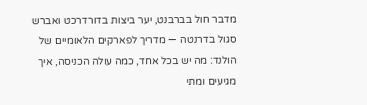מדבר חול בברבנט, יער ביצות בדורדרכט ואברש סגול בדרנטה — מדריך לפארקים הלאומיים של הולנד: מה יש בכל אחד, כמה עולה הכניסה, איך מגיעים ומתי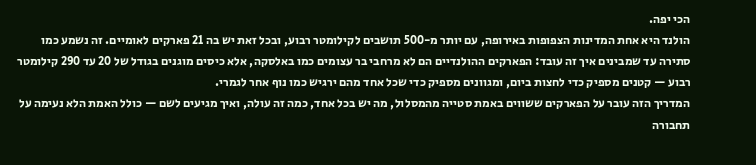הכי יפה.
הולנד היא אחת המדינות הצפופות באירופה, עם יותר מ-500 תושבים לקילומטר רבוע, ובכל זאת יש בה 21 פארקים לאומיים. זה נשמע כמו סתירה עד שמבינים איך זה עובד: הפארקים ההולנדיים הם לא מרחבי בר עצומים כמו באלסקה, אלא כיסים מוגנים בגודל של 20 עד 290 קילומטר רבוע — קטנים מספיק כדי לחצות ביום, ומגוונים מספיק כדי שכל אחד מהם ירגיש כמו נוף אחר לגמרי.
המדריך הזה עובר על הפארקים ששווים באמת סטייה מהמסלול, מה יש בכל אחד, כמה זה עולה, ואיך מגיעים לשם — כולל האמת הלא נעימה על תחבורה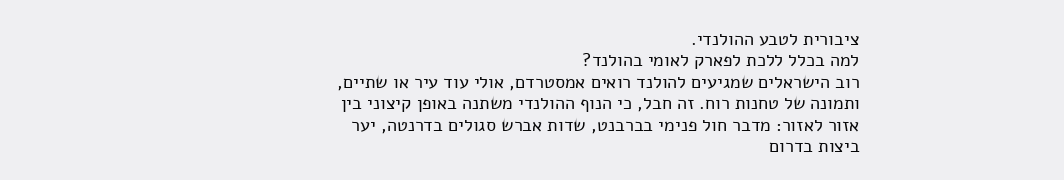ציבורית לטבע ההולנדי.
למה בכלל ללכת לפארק לאומי בהולנד?
רוב הישראלים שמגיעים להולנד רואים אמסטרדם, אולי עוד עיר או שתיים, ותמונה של טחנות רוח. זה חבל, כי הנוף ההולנדי משתנה באופן קיצוני בין אזור לאזור: מדבר חול פנימי בברבנט, שדות אברש סגולים בדרנטה, יער ביצות בדרום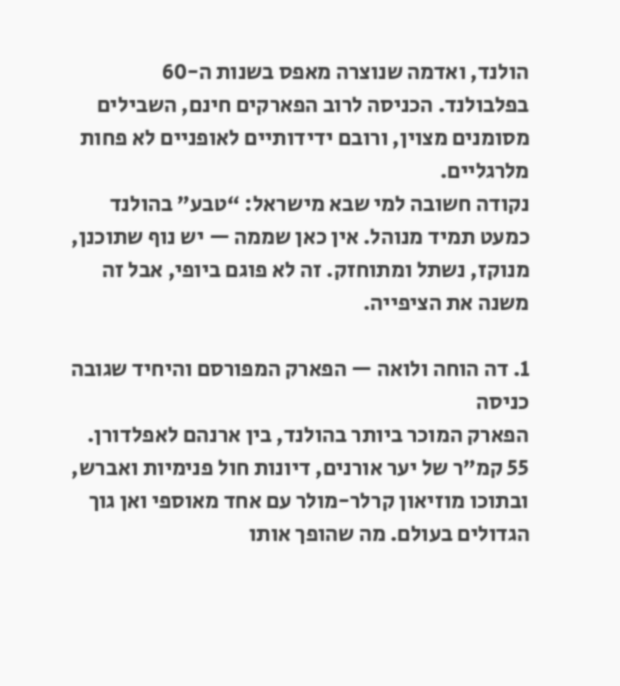הולנד, ואדמה שנוצרה מאפס בשנות ה-60 בפלבולנד. הכניסה לרוב הפארקים חינם, השבילים מסומנים מצוין, ורובם ידידותיים לאופניים לא פחות מלרגליים.
נקודה חשובה למי שבא מישראל: “טבע” בהולנד כמעט תמיד מנוהל. אין כאן שממה — יש נוף שתוכנן, מנוקז, נשתל ומתוחזק. זה לא פוגם ביופי, אבל זה משנה את הציפייה.

1. דה הוחה ולואה — הפארק המפורסם והיחיד שגובה כניסה
הפארק המוכר ביותר בהולנד, בין ארנהם לאפלדורן. 55 קמ”ר של יער אורנים, דיונות חול פנימיות ואברש, ובתוכו מוזיאון קרלר-מולר עם אחד מאוספי ואן גוך הגדולים בעולם. מה שהופך אותו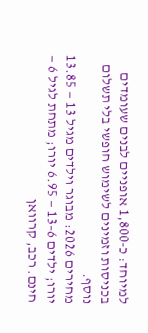למיוחד: כ-1,800 אופניים לבנים שעומדים בכניסות וזמינים לשימוש חופשי בלי תשלום נוסף.
מחירים 2026: מבוגר וילדים מגיל 13 — 13.85 יורו; ילדים 6–13 — 6.95 יורו; מתחת לגיל 6 — חינם. רכב, קרוואן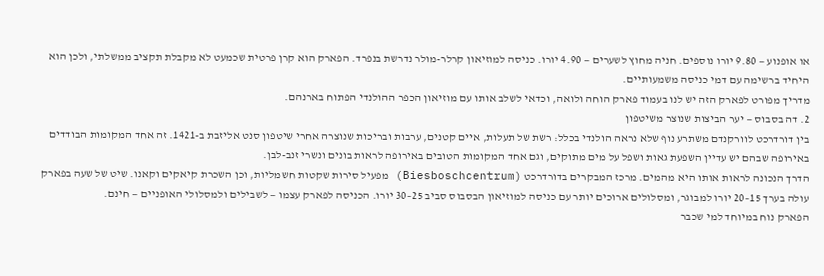או אופנוע — 9.80 יורו נוספים. חניה מחוץ לשערים — 4.90 יורו. כניסה למוזיאון קרלר-מולר נדרשת בנפרד. הפארק הוא קרן פרטית שכמעט לא מקבלת תקציב ממשלתי, ולכן הוא היחיד ברשימה עם דמי כניסה משמעותיים.
מדריך מפורט לפארק הזה יש לנו בעמוד פארק הוחה ולואה, וכדאי לשלב אותו עם מוזיאון הכפר ההולנדי הפתוח בארנהם.
2. דה בסבוס — יער הביצות שנוצר משיטפון
בין דורדרכט לוורקנדם משתרע נוף שלא נראה הולנדי בכלל: רשת של תעלות, איים קטנים, ערבות ובריכות שנוצרה אחרי שיטפון סנט אליזבת ב-1421. זה אחד המקומות הבודדים באירופה שבהם יש עדיין השפעת גאות ושפל על מים מתוקים, וגם אחד המקומות הטובים באירופה לראות בונים ונשרי זנב-לבן.
הדרך הנכונה לראות אותו היא מהמים. מרכז המבקרים בדורדרכט (Biesboschcentrum) מפעיל סירות שקטות חשמליות, וכן השכרת קיאקים וקאנו. שיט של שעה בפארק עולה בערך 15–20 יורו למבוגר, ומסלולים ארוכים יותר עם כניסה למוזיאון הבסבוס סביב 25–30 יורו. הכניסה לפארק עצמו — לשבילים ולמסלולי האופניים — חינם.
הפארק נוח במיוחד למי שכבר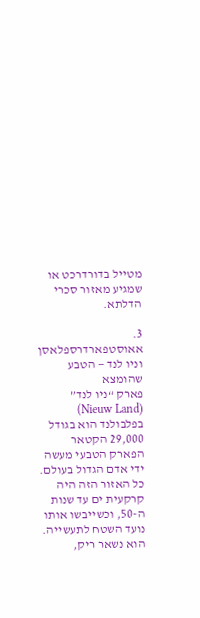מטייל בדורדרכט או שמגיע מאזור סכרי הדלתא.

3. אאוסטפארדרספלאסן וניו לנד — הטבע שהומצא
פארק “ניו לנד” (Nieuw Land) בפלבולנד הוא בגודל 29,000 הקטאר הפארק הטבעי מעשה ידי אדם הגדול בעולם. כל האזור הזה היה קרקעית ים עד שנות ה-50, וכשייבשו אותו נועד השטח לתעשייה. הוא נשאר ריק,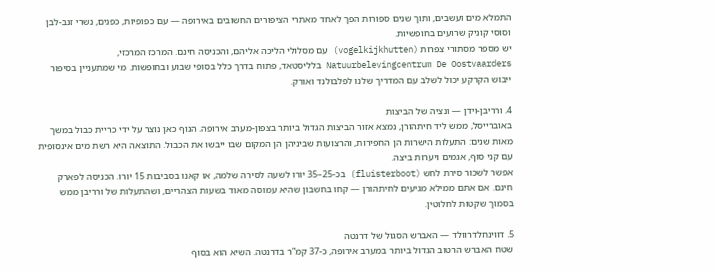התמלא מים ועשבים, ותוך שנים ספורות הפך לאחד מאתרי הציפורים החשובים באירופה — עם כפופיות, כפנים, נשרי זנב-לבן וסוסי קוניק שרועים בחופשיות.
יש מספר מסתורי צפרות (vogelkijkhutten) עם מסלולי הליכה אליהם, והכניסה חינם. המרכז המרכזי, Natuurbelevingcentrum De Oostvaarders בלליסטאד, פתוח בדרך כלל בסופי שבוע ובחופשות. מי שמתעניין בסיפור ייבוש הקרקע יכול לשלב עם המדריך שלנו לפלבולנד ואורק.

4. ורריבן-וידן — ונציה של הביצות
באוברייסל, ממש ליד חיתהורן, נמצא אזור הביצות הגדול ביותר בצפון-מערב אירופה. הנוף כאן נוצר על ידי כריית כבול במשך מאות שנים: התעלות הישרות הן החפירות, והרצועות שביניהן הן המקום שבו ייבשו את הכבול. התוצאה היא רשת מים אינסופית עם קני סוף, אגמים ויערות ביצה.
אפשר לשכור סירת לחש (fluisterboot) בכ-25–35 יורו לשעה לסירה שלמה, או קאנו בסביבות 15 יורו. הכניסה לפארק חינם. אם אתם ממילא מגיעים לחיתהורן — קחו בחשבון שהיא עמוסה מאוד בשעות הצהריים, ושהתעלות של ורריבן ממש בסמוך שקטות לחלוטין.

5. דווינחלדרוולד — האברש הסגול של דרנטה
שטח האברש הרטוב הגדול ביותר במערב אירופה, כ-37 קמ”ר בדרנטה. השיא הוא בסוף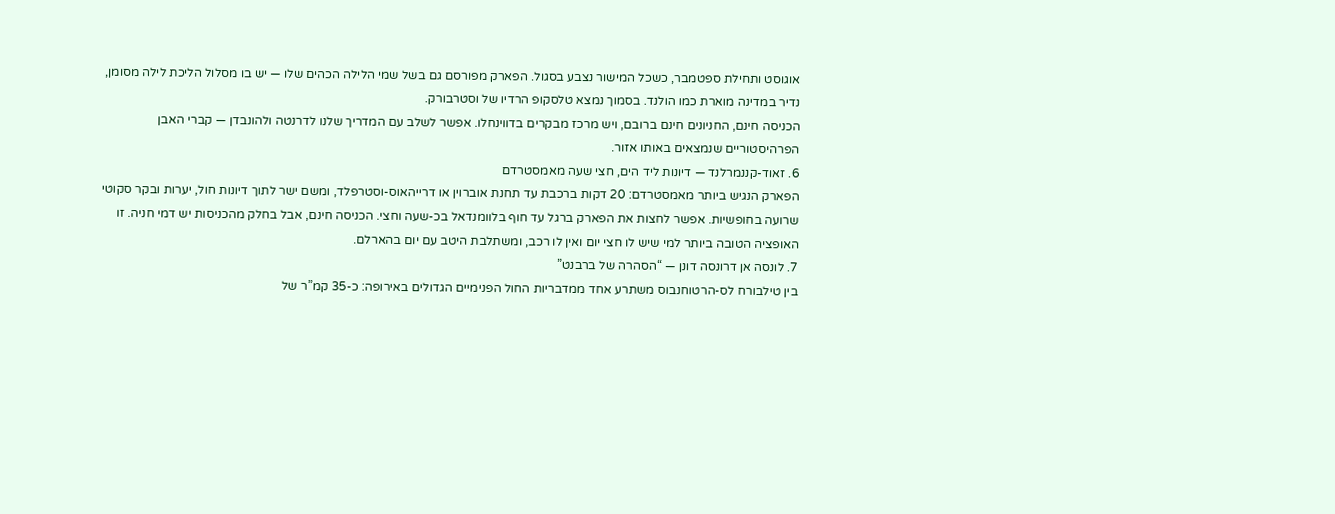אוגוסט ותחילת ספטמבר, כשכל המישור נצבע בסגול. הפארק מפורסם גם בשל שמי הלילה הכהים שלו — יש בו מסלול הליכת לילה מסומן, נדיר במדינה מוארת כמו הולנד. בסמוך נמצא טלסקופ הרדיו של וסטרבורק.
הכניסה חינם, החניונים חינם ברובם, ויש מרכז מבקרים בדווינחלו. אפשר לשלב עם המדריך שלנו לדרנטה ולהונבדן — קברי האבן הפרהיסטוריים שנמצאים באותו אזור.
6. זאוד-קננמרלנד — דיונות ליד הים, חצי שעה מאמסטרדם
הפארק הנגיש ביותר מאמסטרדם: 20 דקות ברכבת עד תחנת אוברוין או דרייהאוס-וסטרפלד, ומשם ישר לתוך דיונות חול, יערות ובקר סקוטי שרועה בחופשיות. אפשר לחצות את הפארק ברגל עד חוף בלוומנדאל בכ-שעה וחצי. הכניסה חינם, אבל בחלק מהכניסות יש דמי חניה. זו האופציה הטובה ביותר למי שיש לו חצי יום ואין לו רכב, ומשתלבת היטב עם יום בהארלם.
7. לונסה אן דרונסה דונן — “הסהרה של ברבנט”
בין טילבורח לס-הרטוחנבוס משתרע אחד ממדבריות החול הפנימיים הגדולים באירופה: כ-35 קמ”ר של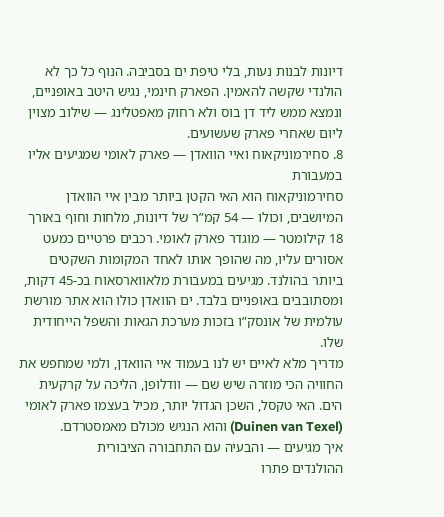דיונות לבנות נעות, בלי טיפת ים בסביבה. הנוף כל כך לא הולנדי שקשה להאמין. הפארק חינמי, נגיש היטב באופניים, ונמצא ממש ליד דן בוס ולא רחוק מאפטלינג — שילוב מצוין ליום שאחרי פארק שעשועים.
8. סחירמוניקאוח ואיי הוואדן — פארק לאומי שמגיעים אליו במעבורת
סחירמוניקאוח הוא האי הקטן ביותר מבין איי הוואדן המיושבים, וכולו — 54 קמ”ר של דיונות, מלחות וחוף באורך 18 קילומטר — מוגדר פארק לאומי. רכבים פרטיים כמעט אסורים עליו, מה שהופך אותו לאחד המקומות השקטים ביותר בהולנד. מגיעים במעבורת מלאווארסאוח בכ-45 דקות, ומסתובבים באופניים בלבד. ים הוואדן כולו הוא אתר מורשת עולמית של אונסק”ו בזכות מערכת הגאות והשפל הייחודית שלו.
מדריך מלא לאיים יש לנו בעמוד איי הוואדן, ולמי שמחפש את החוויה הכי מוזרה שיש שם — וודלופן, הליכה על קרקעית הים. האי טקסל, השכן הגדול יותר, מכיל בעצמו פארק לאומי (Duinen van Texel) והוא הנגיש מכולם מאמסטרדם.
איך מגיעים — והבעיה עם התחבורה הציבורית
ההולנדים פתרו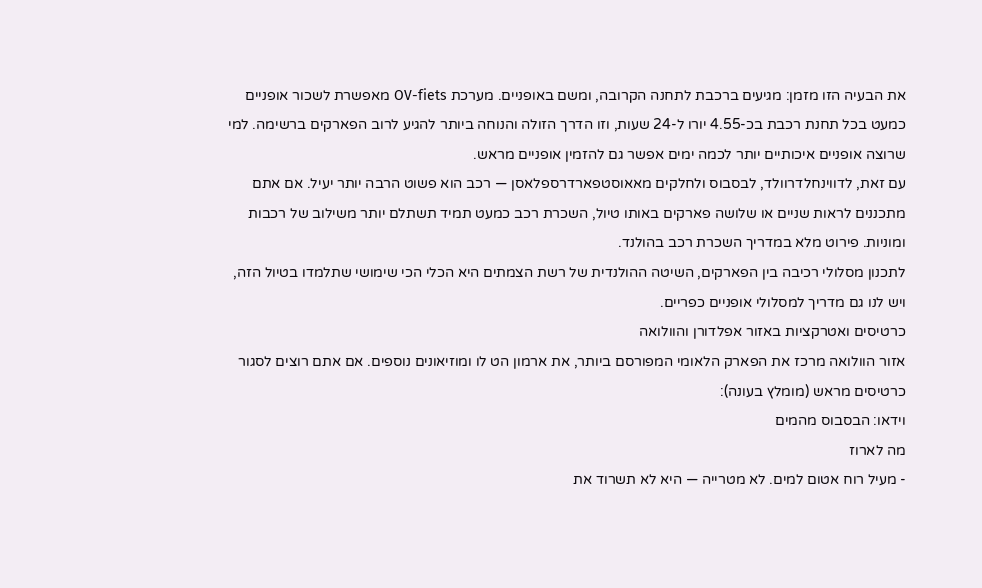את הבעיה הזו מזמן: מגיעים ברכבת לתחנה הקרובה, ומשם באופניים. מערכת OV-fiets מאפשרת לשכור אופניים כמעט בכל תחנת רכבת בכ-4.55 יורו ל-24 שעות, וזו הדרך הזולה והנוחה ביותר להגיע לרוב הפארקים ברשימה. למי שרוצה אופניים איכותיים יותר לכמה ימים אפשר גם להזמין אופניים מראש.
עם זאת, לדווינחלדרוולד, לבסבוס ולחלקים מאאוסטפארדרספלאסן — רכב הוא פשוט הרבה יותר יעיל. אם אתם מתכננים לראות שניים או שלושה פארקים באותו טיול, השכרת רכב כמעט תמיד תשתלם יותר משילוב של רכבות ומוניות. פירוט מלא במדריך השכרת רכב בהולנד.
לתכנון מסלולי רכיבה בין הפארקים, השיטה ההולנדית של רשת הצמתים היא הכלי הכי שימושי שתלמדו בטיול הזה, ויש לנו גם מדריך למסלולי אופניים כפריים.
כרטיסים ואטרקציות באזור אפלדורן והוולואה
אזור הוולואה מרכז את הפארק הלאומי המפורסם ביותר, את ארמון הט לו ומוזיאונים נוספים. אם אתם רוצים לסגור כרטיסים מראש (מומלץ בעונה):
וידאו: הבסבוס מהמים
מה לארוז
- מעיל רוח אטום למים. לא מטרייה — היא לא תשרוד את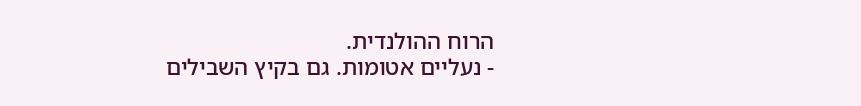הרוח ההולנדית.
- נעליים אטומות. גם בקיץ השבילים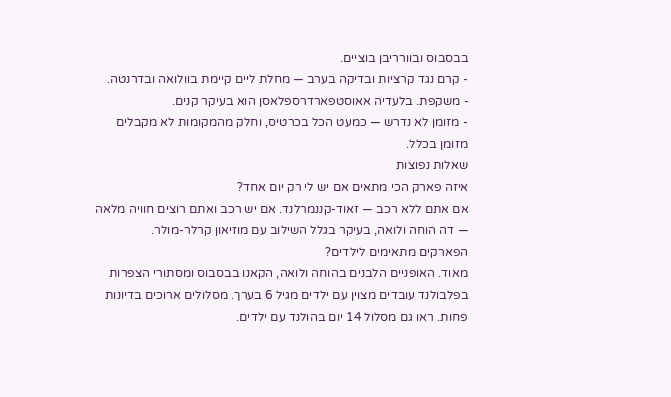בבסבוס ובוורריבן בוציים.
- קרם נגד קרציות ובדיקה בערב — מחלת ליים קיימת בוולואה ובדרנטה.
- משקפת. בלעדיה אאוסטפארדרספלאסן הוא בעיקר קנים.
- מזומן לא נדרש — כמעט הכל בכרטיס, וחלק מהמקומות לא מקבלים מזומן בכלל.
שאלות נפוצות
איזה פארק הכי מתאים אם יש לי רק יום אחד?
אם אתם ללא רכב — זאוד-קננמרלנד. אם יש רכב ואתם רוצים חוויה מלאה — דה הוחה ולואה, בעיקר בגלל השילוב עם מוזיאון קרלר-מולר.
הפארקים מתאימים לילדים?
מאוד. האופניים הלבנים בהוחה ולואה, הקאנו בבסבוס ומסתורי הצפרות בפלבולנד עובדים מצוין עם ילדים מגיל 6 בערך. מסלולים ארוכים בדיונות פחות. ראו גם מסלול 14 יום בהולנד עם ילדים.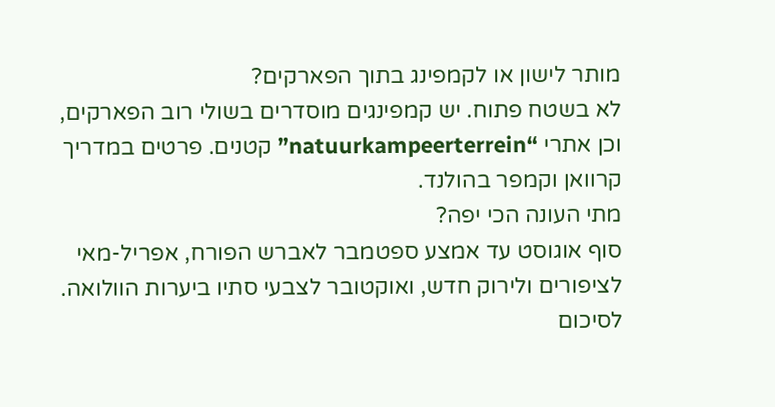מותר לישון או לקמפינג בתוך הפארקים?
לא בשטח פתוח. יש קמפינגים מוסדרים בשולי רוב הפארקים, וכן אתרי “natuurkampeerterrein” קטנים. פרטים במדריך קרוואן וקמפר בהולנד.
מתי העונה הכי יפה?
סוף אוגוסט עד אמצע ספטמבר לאברש הפורח, אפריל-מאי לציפורים ולירוק חדש, ואוקטובר לצבעי סתיו ביערות הוולואה.
לסיכום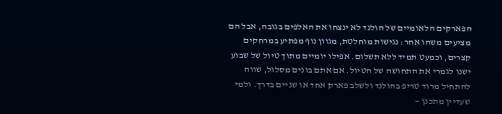הפארקים הלאומיים של הולנד לא ינצחו את האלפים בגובה, אבל הם מציעים משהו אחר: נגישות מוחלטת, מגוון נוף מפתיע במרחקים קצרים, וכמעט תמיד ללא תשלום. אפילו יומיים מתוך טיול של שבוע ישנו לגמרי את התחושה של הטיול. אם אתם בונים מסלול, שווה להתחיל מרוד טריפ בהולנד ולשלב פארק אחד או שניים בדרך. ולמי שעדיין מתכנן —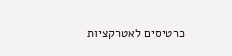כרטיסים לאטרקציות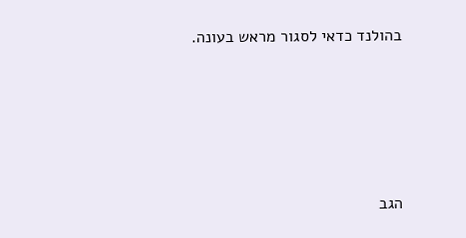בהולנד כדאי לסגור מראש בעונה.






הגב